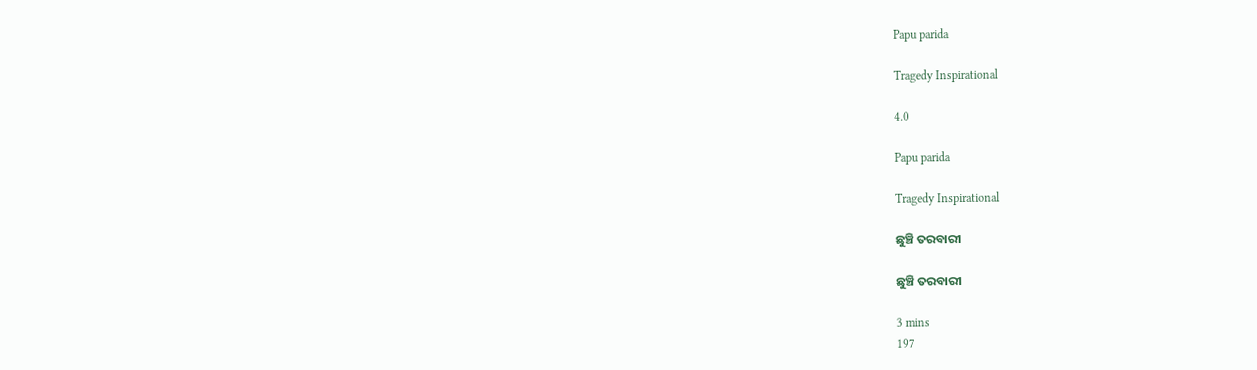Papu parida

Tragedy Inspirational

4.0

Papu parida

Tragedy Inspirational

ଛୁଞ୍ଚି ତରବାରୀ

ଛୁଞ୍ଚି ତରବାରୀ

3 mins
197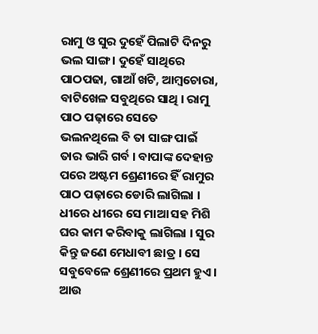ରାମୁ ଓ ସୁର ଦୁହେଁ ପିଲାଟି ଦିନରୁ ଭଲ ସାଙ୍ଗ । ଦୁହେଁ ସାଥିରେ ପାଠପଢା, ଗାଆଁ ଖଟି, ଆମ୍ବଚୋରା, ବାଟିଖେଳ ସବୁଥିରେ ସାଥି । ରାମୁ ପାଠ ପଢ଼ାରେ ସେତେ ଭଲନଥିଲେ ବି ତା ସାଙ୍ଗ ପାଇଁ ତାର ଭାରି ଗର୍ବ । ବାପାଙ୍କ ଦେହାନ୍ତ ପରେ ଅଷ୍ଟମ ଶ୍ରେଣୀରେ ହିଁ ରାମୁର ପାଠ ପଢ଼ାରେ ଡୋରି ଲାଗିଲା । ଧୀରେ ଧୀରେ ସେ ମାଆ ସହ ମିଶି ଘର କାମ କରିବାକୁ ଲାଗିଲା । ସୁର କିନ୍ତୁ ଜଣେ ମେଧାବୀ ଛାତ୍ର । ସେ ସବୁବେଳେ ଶ୍ରେଣୀରେ ପ୍ରଥମ ହୁଏ । ଆଉ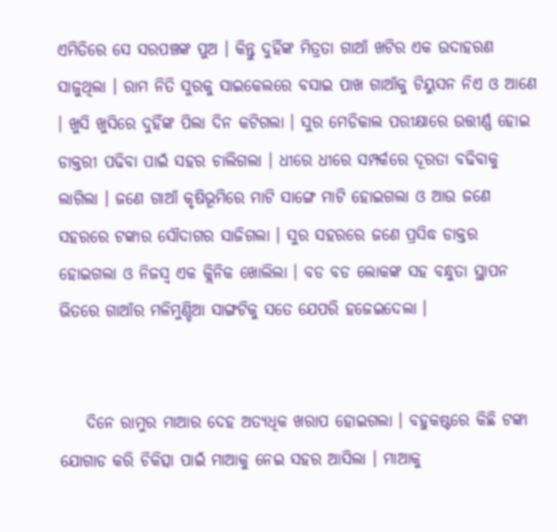ଏମିତିରେ ସେ ସରପଞ୍ଚଙ୍କ ପୁଅ । କିନ୍ତୁ ଦୁହିଁଙ୍କ ମିତ୍ରତା ଗାଆଁ ଖଟିର ଏକ ଉଦାହରଣ ସାଜୁଥିଲା । ରାମ ନିତି ସୁରକୁ ସାଇକେଲରେ ବସାଇ ପାଖ ଗାଆଁକୁ ଟିୟୁସନ ନିଏ ଓ ଆଣେ । ଖୁସି ଖୁସିରେ ଦୁହିଁଙ୍କ ପିଲା ଦିନ କଟିଗଲା । ସୁର ମେଡିକାଲ ପରୀକ୍ଷାରେ ଉତ୍ତୀର୍ଣ୍ଣ ହୋଇ ଡାକ୍ତରୀ ପଢିବା ପାଇଁ ସହର ଚାଲିଗଲା । ଧୀରେ ଧୀରେ ସମ୍ପର୍କରେ ଦୂରତା ବଢିବାକୁ ଲାଗିଲା । ଜଣେ ଗାଆଁ କୃଷିଭୂମିରେ ମାଟି ସାଙ୍ଗେ ମାଟି ହୋଇଗଲା ଓ ଆଉ ଜଣେ ସହରରେ ଟଙ୍କାର ସୌଦାଗର ସାଜିଗଲା । ସୁର ସହରରେ ଜଣେ ପ୍ରସିଦ୍ଧ ଡାକ୍ତର ହୋଇଗଲା ଓ ନିଜସ୍ୱ ଏକ କ୍ଲିନିକ ଖୋଲିଲା । ବଡ ବଡ ଲୋକଙ୍କ ସହ ବନ୍ଧୁତା ସ୍ଥାପନ ଭିତରେ ଗାଆଁର ମଳିମୁଣ୍ଡିଆ ସାଙ୍ଗଟିକୁ ସତେ ଯେପରି ହଜେଇଦେଲା ।


    ଦିନେ ରାମୁର ମାଆର ଦେହ ଅତ୍ୟଧିକ ଖରାପ ହୋଇଗଲା । ବହୁକଷ୍ଟରେ କିଛି ଟଙ୍କା ଯୋଗାଡ କରି ଚିକିତ୍ସା ପାଇଁ ମାଆକୁ ନେଇ ସହର ଆସିଲା । ମାଆକୁ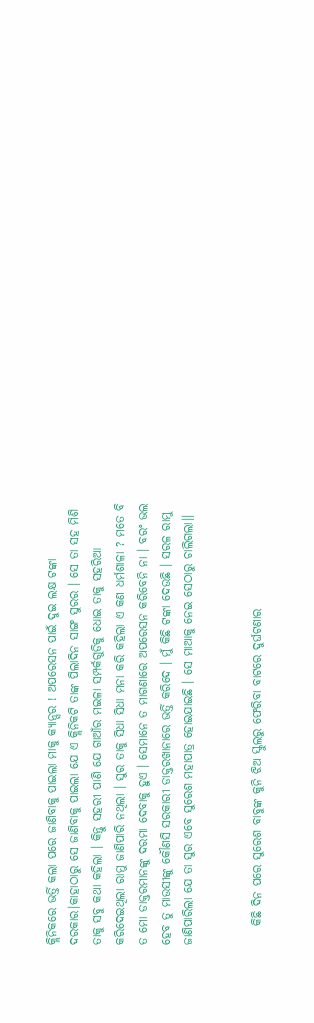କ୍ଲିନିକରେ ଭର୍ତ୍ତି କଲା ପରେ ଜାଣିବାକୁ ପାଇଲା ମାକୁ କ୍ୟାନ୍ସର ! ଅପରେସନ ପାଇଁ ଦୁଇ ଲକ୍ଷ ଟଙ୍କା ଦରକାର।କାହାଠାରୁ ସେ ଜାଣିବାକୁ ପାଇଲା ଯେ ଏ କ୍ଲିନିକଟି ତାଙ୍କ ପିଲାଦିନ ସାଙ୍ଗ ସୁରର । ସେ ତା ସହ ମିଶି ତାକୁ ସବୁ କଥା କହିଲା । କିନ୍ତୁ ସହରୀ ପାଣି ଯେ ଗାଆଁର ମଇଳା ସମ୍ପର୍କଗୁଡିକୁ ଧୋଇ ତାକୁ ସହରିଆ କରିଦେଇଥିଲା ରାମୁ ଜାଣିପାରି ନଥିଲା । ସୁର ତାକୁ ସିଧା ସିଧା ମନା କରି କହିଲା ଏ କଣ ଧର୍ମଶାଳା ? ମତେ ବି ତ ମୋ ଡାକ୍ତରମାନଙ୍କୁ ଦରମା ଦେବାକୁ ହୁଏ । ସେମାନେ ତ ମାଗଣାରେ ଅପରେସନ କରିବେନି ନା । ବରଂ ଭଲ ହେବ ତୁ ମାଉସୀଙ୍କୁ କୌଣସି ସରକାରୀ ଡାକ୍ତରଖାନାରେ ଭର୍ତ୍ତି କରିଦେ । ମୁଁ କିଛି ଟଙ୍କା ଦେଉଛି । ସରଳ ରାମୁ ଜାଣିପାରିଲା ଯେ ତା ସୁର ଏବେ ସୁରେଶ ମହାପାତ୍ର ହୋଇଯାଇଛି । ସେ ମାଆକୁ ନେଇ ସେଠାରୁ ଚାଲିଗଲା।।


    କିଛି ଦିନ ପରେ ସୁରେଶ ବାବୁଙ୍କ କୁନି ଝିଅ ସ୍କୁଲରୁ ଫେରିବା ବାଟରେ ଦୁର୍ଘଟଣାର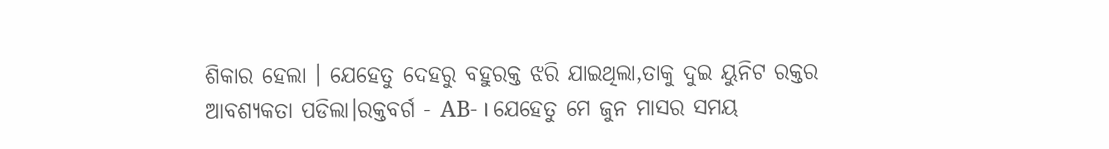ଶିକାର ହେଲା । ଯେହେତୁ ଦେହରୁ ବହୁରକ୍ତ ଝରି ଯାଇଥିଲା,ତାକୁ ଦୁଇ ୟୁନିଟ ରକ୍ତର ଆବଶ୍ୟକତା ପଡିଲା।ରକ୍ତବର୍ଗ - AB- । ଯେହେତୁ ମେ ଜୁନ ମାସର ସମୟ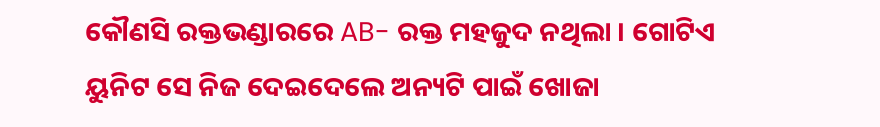କୌଣସି ରକ୍ତଭଣ୍ଡାରରେ AB- ରକ୍ତ ମହଜୁଦ ନଥିଲା । ଗୋଟିଏ ୟୁନିଟ ସେ ନିଜ ଦେଇଦେଲେ ଅନ୍ୟଟି ପାଇଁ ଖୋଜା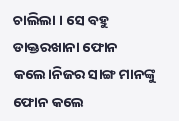ଚାଲିଲା । ସେ ବହୁ ଡାକ୍ତରଖାନା ଫୋନ କଲେ।ନିଜର ସାଙ୍ଗ ମାନଙ୍କୁ ଫୋନ କଲେ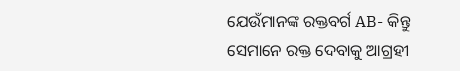ଯେଉଁମାନଙ୍କ ରକ୍ତବର୍ଗ AB- କିନ୍ତୁ ସେମାନେ ରକ୍ତ ଦେବାକୁ ଆଗ୍ରହୀ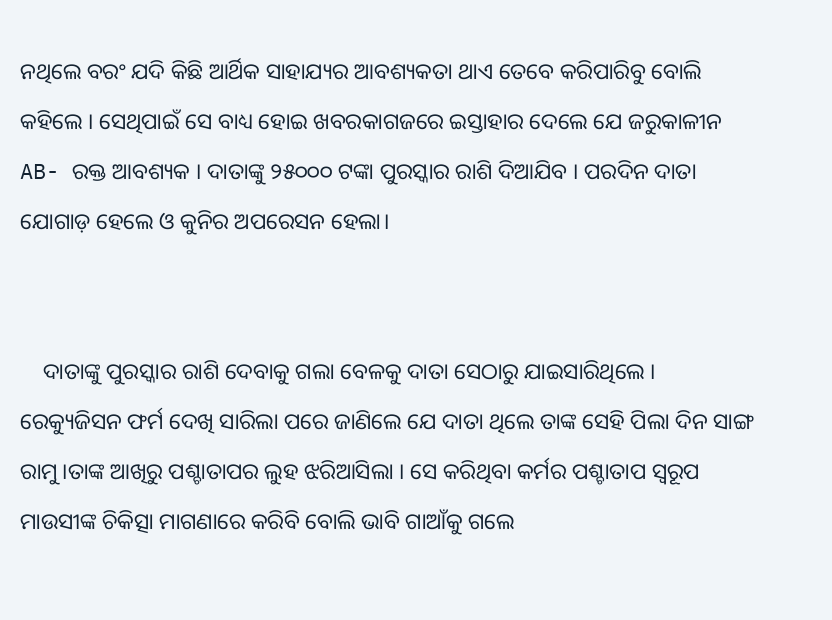ନଥିଲେ ବରଂ ଯଦି କିଛି ଆର୍ଥିକ ସାହାଯ୍ୟର ଆବଶ୍ୟକତା ଥାଏ ତେବେ କରିପାରିବୁ ବୋଲି କହିଲେ । ସେଥିପାଇଁ ସେ ବାଧ୍ୟ ହୋଇ ଖବରକାଗଜରେ ଇସ୍ତାହାର ଦେଲେ ଯେ ଜରୁକାଳୀନ AB- ରକ୍ତ ଆବଶ୍ୟକ । ଦାତାଙ୍କୁ ୨୫୦୦୦ ଟଙ୍କା ପୁରସ୍କାର ରାଶି ଦିଆଯିବ । ପରଦିନ ଦାତା ଯୋଗାଡ଼ ହେଲେ ଓ କୁନିର ଅପରେସନ ହେଲା।


    ଦାତାଙ୍କୁ ପୁରସ୍କାର ରାଶି ଦେବାକୁ ଗଲା ବେଳକୁ ଦାତା ସେଠାରୁ ଯାଇସାରିଥିଲେ । ରେକ୍ୟୁଜିସନ ଫର୍ମ ଦେଖି ସାରିଲା ପରେ ଜାଣିଲେ ଯେ ଦାତା ଥିଲେ ତାଙ୍କ ସେହି ପିଲା ଦିନ ସାଙ୍ଗ ରାମୁ।ତାଙ୍କ ଆଖିରୁ ପଶ୍ଚାତାପର ଲୁହ ଝରିଆସିଲା । ସେ କରିଥିବା କର୍ମର ପଶ୍ଚାତାପ ସ୍ୱରୂପ ମାଉସୀଙ୍କ ଚିକିତ୍ସା ମାଗଣାରେ କରିବି ବୋଲି ଭାବି ଗାଆଁକୁ ଗଲେ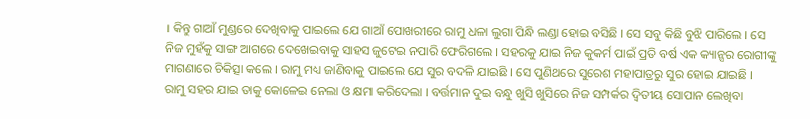। କିନ୍ତୁ ଗାଆଁ ମୁଣ୍ଡରେ ଦେଖିବାକୁ ପାଇଲେ ଯେ ଗାଆଁ ପୋଖରୀରେ ରାମୁ ଧଳା ଲୁଗା ପିନ୍ଧି ଲଣ୍ଡା ହୋଇ ବସିଛି । ସେ ସବୁ କିଛି ବୁଝି ପାରିଲେ । ସେ ନିଜ ମୁହଁକୁ ସାଙ୍ଗ ଆଗରେ ଦେଖେଇବାକୁ ସାହସ ଜୁଟେଇ ନପାରି ଫେରିଗଲେ । ସହରକୁ ଯାଇ ନିଜ କୁକର୍ମ ପାଇଁ ପ୍ରତି ବର୍ଷ ଏକ କ୍ୟାନ୍ସର ରୋଗୀଙ୍କୁ ମାଗଣାରେ ଚିକିତ୍ସା କଲେ । ରାମୁ ମଧ୍ୟ ଜାଣିବାକୁ ପାଇଲେ ଯେ ସୁର ବଦଳି ଯାଇଛି । ସେ ପୁଣିଥରେ ସୁରେଶ ମହାପାତ୍ରରୁ ସୁର ହୋଇ ଯାଇଛି । ରାମୁ ସହର ଯାଇ ତାକୁ କୋଳେଇ ନେଲା ଓ କ୍ଷମା କରିଦେଲା । ବର୍ତ୍ତମାନ ଦୁଇ ବନ୍ଧୁ ଖୁସି ଖୁସିରେ ନିଜ ସମ୍ପର୍କର ଦ୍ୱିତୀୟ ସୋପାନ ଲେଖିବା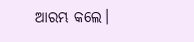ଆରମ୍ଭ କଲେ।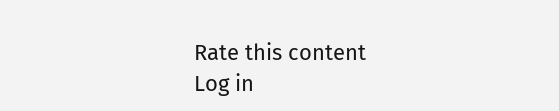Rate this content
Log in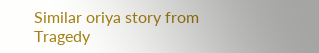Similar oriya story from Tragedy